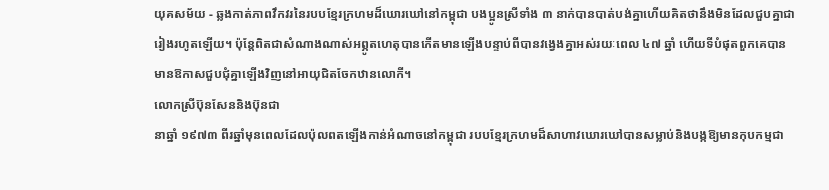យុគសម័យ - ឆ្លងកាត់ភាពវឹកវរនៃរបបខ្មែរក្រហមដ៏ឃោរឃៅនៅកម្ពុជា បងប្អូនស្រីទាំង ៣ នាក់បានបាត់បង់គ្នាហើយគិតថានឹងមិនដែលជួបគ្នាជារៀងរហូតឡើយ។ ប៉ុន្តែពិតជាសំណាងណាស់អព្ភូតហេតុបានកើតមានឡើងបន្ទាប់ពីបានវង្វេងគ្នាអស់រយៈពេល ៤៧ ឆ្នាំ ហើយទីបំផុតពួកគេបានមានឱកាសជួបជុំគ្នាឡើងវិញនៅអាយុជិតចែកឋានលោកី។
លោកស្រីប៊ុនសែននិងប៊ុនជា
នាឆ្នាំ ១៩៧៣ ពីរឆ្នាំមុនពេលដែលប៉ុលពតឡើងកាន់អំណាចនៅកម្ពុជា របបខ្មែរក្រហមដ៏សាហាវឃោរឃៅបានសម្លាប់និងបង្កឱ្យមានកុបកម្មជា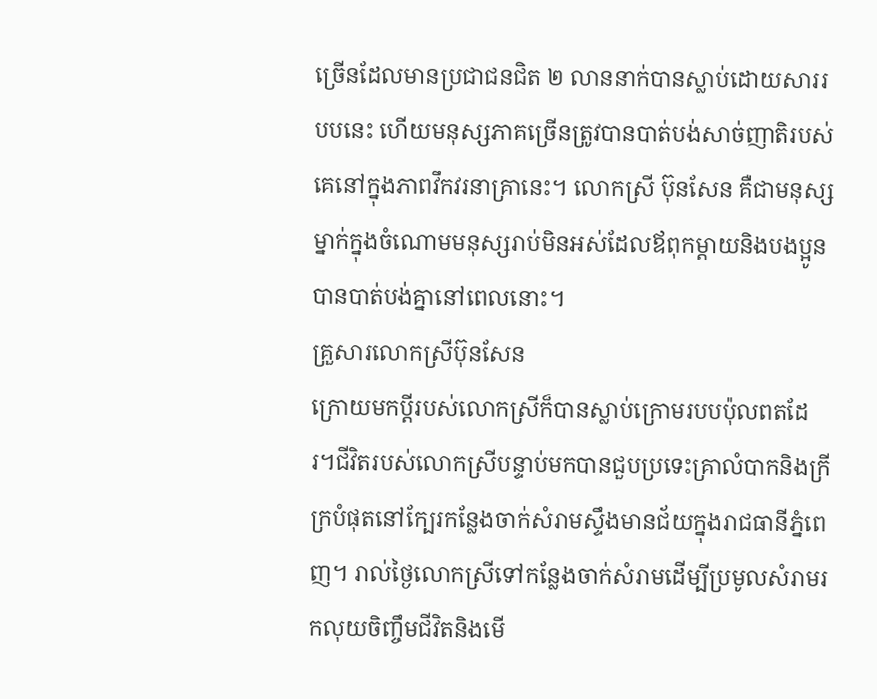ច្រើនដែលមានប្រជាជនជិត ២ លាននាក់បានស្លាប់ដោយសាររបបនេះ ហើយមនុស្សភាគច្រើនត្រូវបានបាត់បង់សាច់ញាតិរបស់គេនៅក្នុងភាពវឹកវរនាគ្រានេះ។ លោកស្រី ប៊ុនសែន គឺជាមនុស្សម្នាក់ក្នុងចំណោមមនុស្សរាប់មិនអស់ដែលឪពុកម្តាយនិងបងប្អូនបានបាត់បង់គ្នានៅពេលនោះ។
គ្រួសារលោកស្រីប៊ុនសែន
ក្រោយមកប្តីរបស់លោកស្រីក៏បានស្លាប់ក្រោមរបបប៉ុលពតដែរ។ជីវិតរបស់លោកស្រីបន្ទាប់មកបានជួបប្រទេះគ្រាលំបាកនិងក្រីក្របំផុតនៅក្បែរកន្លែងចាក់សំរាមស្ទឹងមានជ័យក្នុងរាជធានីភ្នំពេញ។ រាល់ថ្ងៃលោកស្រីទៅកន្លែងចាក់សំរាមដើម្បីប្រមូលសំរាមរកលុយចិញ្ចឹមជីវិតនិងមើ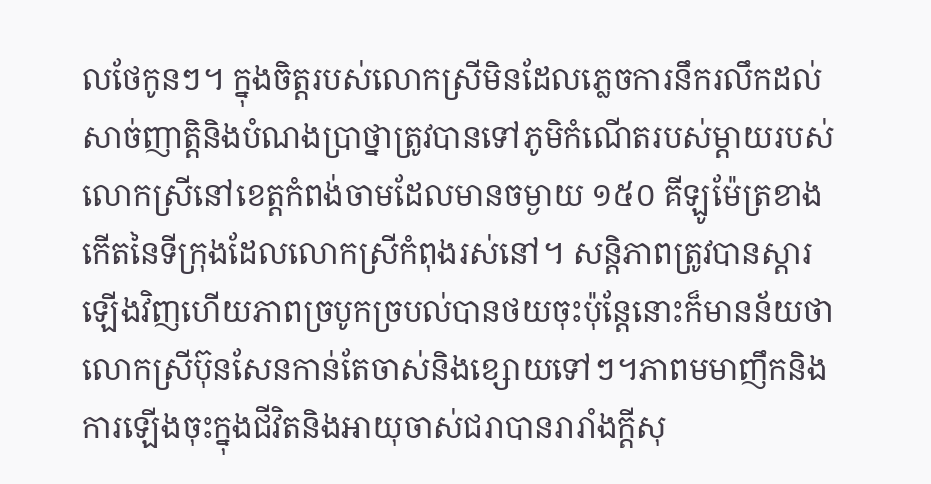លថែកូនៗ។ ក្នុងចិត្តរបស់លោកស្រីមិនដែលភ្លេចការនឹករលឹកដល់សាច់ញាត្តិនិងបំណងប្រាថ្នាត្រូវបានទៅភូមិកំណើតរបស់ម្តាយរបស់លោកស្រីនៅខេត្ដកំពង់ចាមដែលមានចម្ងាយ ១៥០ គីឡូម៉ែត្រខាងកើតនៃទីក្រុងដែលលោកស្រីកំពុងរស់នៅ។ សន្តិភាពត្រូវបានស្តារឡើងវិញហើយភាពច្របូកច្របល់បានថយចុះប៉ុន្តែនោះក៏មានន័យថាលោកស្រីប៊ុនសែនកាន់តែចាស់និងខ្សោយទៅៗ។ភាពមមាញឹកនិងការឡើងចុះក្នុងជីវិតនិងអាយុចាស់ជរាបានរារាំងក្តីសុ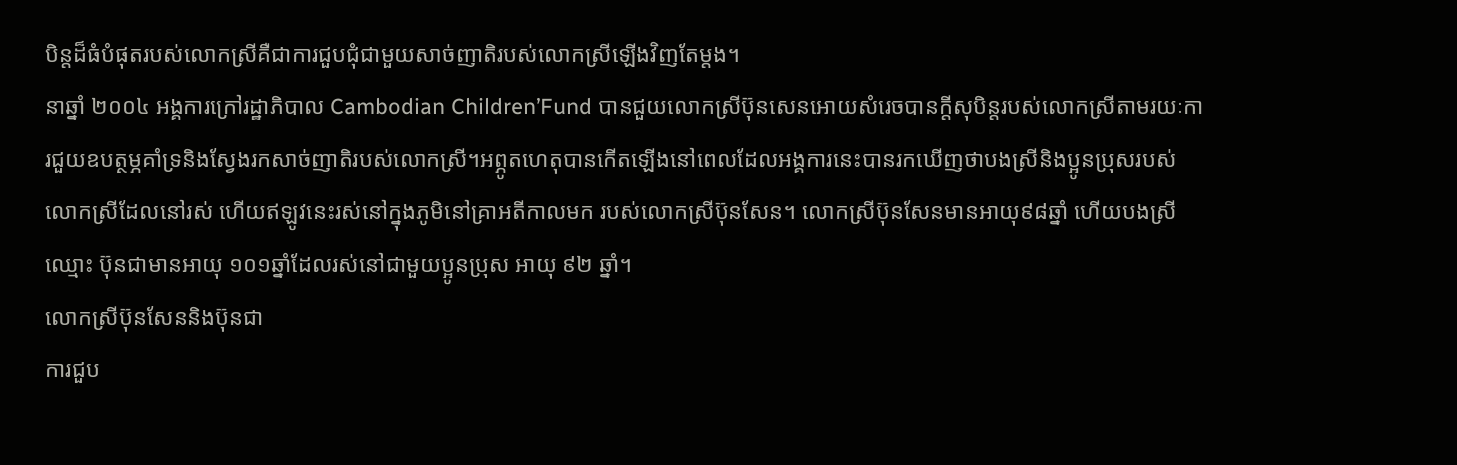បិន្តដ៏ធំបំផុតរបស់លោកស្រីគឺជាការជួបជុំជាមួយសាច់ញាតិរបស់លោកស្រីឡើងវិញតែម្តង។
នាឆ្នាំ ២០០៤ អង្គការក្រៅរដ្ឋាភិបាល Cambodian Children’Fund បានជួយលោកស្រីប៊ុនសេនអោយសំរេចបានក្តីសុបិន្តរបស់លោកស្រីតាមរយៈការជួយឧបត្ថម្ភគាំទ្រនិងស្វែងរកសាច់ញាតិរបស់លោកស្រី។អព្ភូតហេតុបានកើតឡើងនៅពេលដែលអង្គការនេះបានរកឃើញថាបងស្រីនិងប្អូនប្រុសរបស់លោកស្រីដែលនៅរស់ ហើយឥឡូវនេះរស់នៅក្នុងភូមិនៅគ្រាអតីកាលមក របស់លោកស្រីប៊ុនសែន។ លោកស្រីប៊ុនសែនមានអាយុ៩៨ឆ្នាំ ហើយបងស្រីឈ្មោះ ប៊ុនជាមានអាយុ ១០១ឆ្នាំដែលរស់នៅជាមួយប្អូនប្រុស អាយុ ៩២ ឆ្នាំ។
លោកស្រីប៊ុនសែននិងប៊ុនជា
ការជួប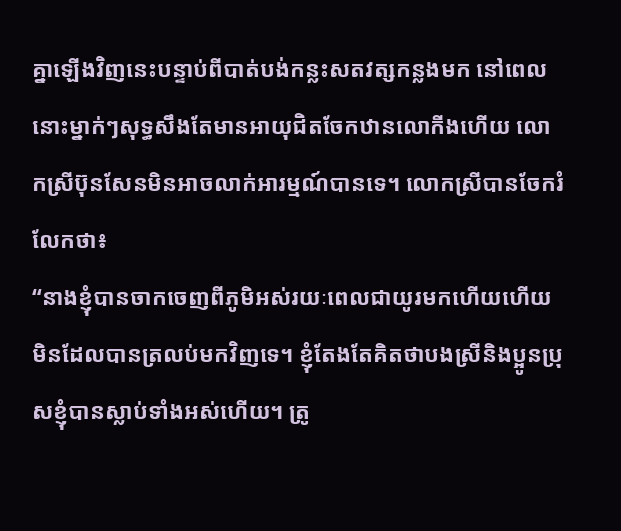គ្នាឡើងវិញនេះបន្ទាប់ពីបាត់បង់កន្លះសតវត្សកន្លងមក នៅពេលនោះម្នាក់ៗសុទ្ធសឹងតែមានអាយុជិតចែកឋានលោកីងហើយ លោកស្រីប៊ុនសែនមិនអាចលាក់អារម្មណ៍បានទេ។ លោកស្រីបានចែករំលែកថា៖
“នាងខ្ញុំបានចាកចេញពីភូមិអស់រយៈពេលជាយូរមកហើយហើយមិនដែលបានត្រលប់មកវិញទេ។ ខ្ញុំតែងតែគិតថាបងស្រីនិងប្អូនប្រុសខ្ញុំបានស្លាប់ទាំងអស់ហើយ។ ត្រូ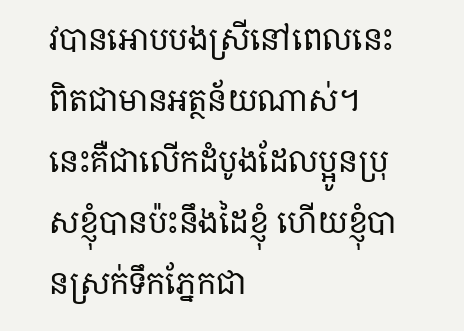វបានអោបបងស្រីនៅពេលនេះពិតជាមានអត្ថន័យណាស់។ នេះគឺជាលើកដំបូងដែលប្អូនប្រុសខ្ញុំបានប៉ះនឹងដៃខ្ញុំ ហើយខ្ញុំបានស្រក់ទឹកភ្នែកជា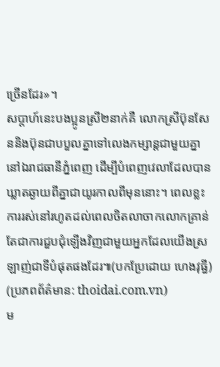ច្រើនដែរ»។
សប្តាហ៍នេះបងប្អូនស្រី២នាក់គឺ លោកស្រីប៊ុនសែននិងប៊ុនជាបបួលគ្នាទៅលេងកម្សាន្តជាមួយគ្នានៅឯរាជធានីភ្នំពេញ ដើម្បីបំពេញវេលាដែលបានឃ្លាតឆ្ងាយពីគ្នាជាយូរកាលពីមុននោះ។ ពេលខ្លះការរស់នៅរហូតដល់ពេលចិតលាចាកលោកគ្រាន់តែជាការជួបជុំឡើងវិញជាមួយអ្នកដែលយើងស្រឡាញ់ជាទីបំផុតផងដែរ៕(បកប្រែដោយ ហេងវុធ្ធី)
(ប្រភពព័ត៌មាន: thoidai.com.vn)
ម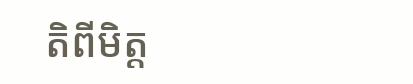តិពីមិត្ត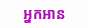អ្នកអាន